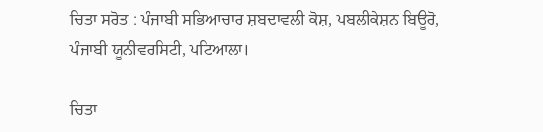ਚਿਤਾ ਸਰੋਤ : ਪੰਜਾਬੀ ਸਭਿਆਚਾਰ ਸ਼ਬਦਾਵਲੀ ਕੋਸ਼, ਪਬਲੀਕੇਸ਼ਨ ਬਿਊਰੋ, ਪੰਜਾਬੀ ਯੂਨੀਵਰਸਿਟੀ, ਪਟਿਆਲਾ।

ਚਿਤਾ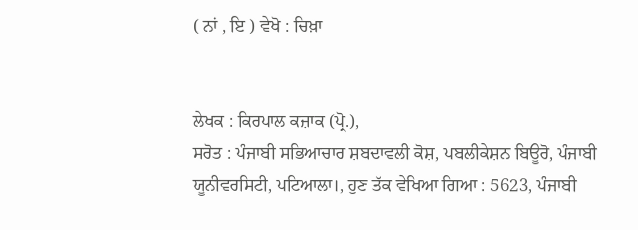( ਨਾਂ , ਇ ) ਵੇਖੋ : ਚਿਖ਼ਾ


ਲੇਖਕ : ਕਿਰਪਾਲ ਕਜ਼ਾਕ (ਪ੍ਰੋ.),
ਸਰੋਤ : ਪੰਜਾਬੀ ਸਭਿਆਚਾਰ ਸ਼ਬਦਾਵਲੀ ਕੋਸ਼, ਪਬਲੀਕੇਸ਼ਨ ਬਿਊਰੋ, ਪੰਜਾਬੀ ਯੂਨੀਵਰਸਿਟੀ, ਪਟਿਆਲਾ।, ਹੁਣ ਤੱਕ ਵੇਖਿਆ ਗਿਆ : 5623, ਪੰਜਾਬੀ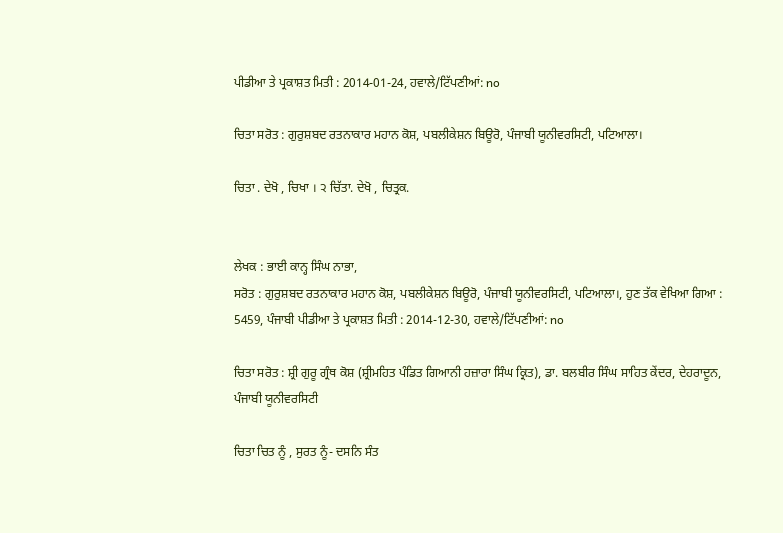ਪੀਡੀਆ ਤੇ ਪ੍ਰਕਾਸ਼ਤ ਮਿਤੀ : 2014-01-24, ਹਵਾਲੇ/ਟਿੱਪਣੀਆਂ: no

ਚਿਤਾ ਸਰੋਤ : ਗੁਰੁਸ਼ਬਦ ਰਤਨਾਕਾਰ ਮਹਾਨ ਕੋਸ਼, ਪਬਲੀਕੇਸ਼ਨ ਬਿਊਰੋ, ਪੰਜਾਬੀ ਯੂਨੀਵਰਸਿਟੀ, ਪਟਿਆਲਾ।

ਚਿਤਾ . ਦੇਖੋ , ਚਿਖਾ । ੨ ਚਿੱਤਾ. ਦੇਖੋ , ਚਿਤ੍ਰਕ.


ਲੇਖਕ : ਭਾਈ ਕਾਨ੍ਹ ਸਿੰਘ ਨਾਭਾ,
ਸਰੋਤ : ਗੁਰੁਸ਼ਬਦ ਰਤਨਾਕਾਰ ਮਹਾਨ ਕੋਸ਼, ਪਬਲੀਕੇਸ਼ਨ ਬਿਊਰੋ, ਪੰਜਾਬੀ ਯੂਨੀਵਰਸਿਟੀ, ਪਟਿਆਲਾ।, ਹੁਣ ਤੱਕ ਵੇਖਿਆ ਗਿਆ : 5459, ਪੰਜਾਬੀ ਪੀਡੀਆ ਤੇ ਪ੍ਰਕਾਸ਼ਤ ਮਿਤੀ : 2014-12-30, ਹਵਾਲੇ/ਟਿੱਪਣੀਆਂ: no

ਚਿਤਾ ਸਰੋਤ : ਸ਼੍ਰੀ ਗੁਰੂ ਗ੍ਰੰਥ ਕੋਸ਼ (ਸ਼੍ਰੀਮਹਿਤ ਪੰਡਿਤ ਗਿਆਨੀ ਹਜ਼ਾਰਾ ਸਿੰਘ ਕ੍ਰਿਤ), ਡਾ. ਬਲਬੀਰ ਸਿੰਘ ਸਾਹਿਤ ਕੇਂਦਰ, ਦੇਹਰਾਦੂਨ, ਪੰਜਾਬੀ ਯੂਨੀਵਰਸਿਟੀ

ਚਿਤਾ ਚਿਤ ਨੂੰ , ਸੁਰਤ ਨੂੰ- ਦਸਨਿ ਸੰਤ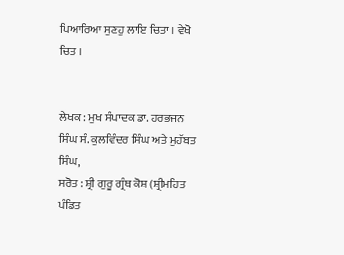ਪਿਆਰਿਆ ਸੁਣਹੁ ਲਾਇ ਚਿਤਾ । ਵੇਖੋ ਚਿਤ ।


ਲੇਖਕ : ਮੁਖ ਸੰਪਾਦਕ ਡਾ. ਹਰਭਜਨ ਸਿੰਘ ਸੰ. ਕੁਲਵਿੰਦਰ ਸਿੰਘ ਅਤੇ ਮੁਹੱਬਤ ਸਿੰਘ,
ਸਰੋਤ : ਸ਼੍ਰੀ ਗੁਰੂ ਗ੍ਰੰਥ ਕੋਸ਼ (ਸ਼੍ਰੀਮਹਿਤ ਪੰਡਿਤ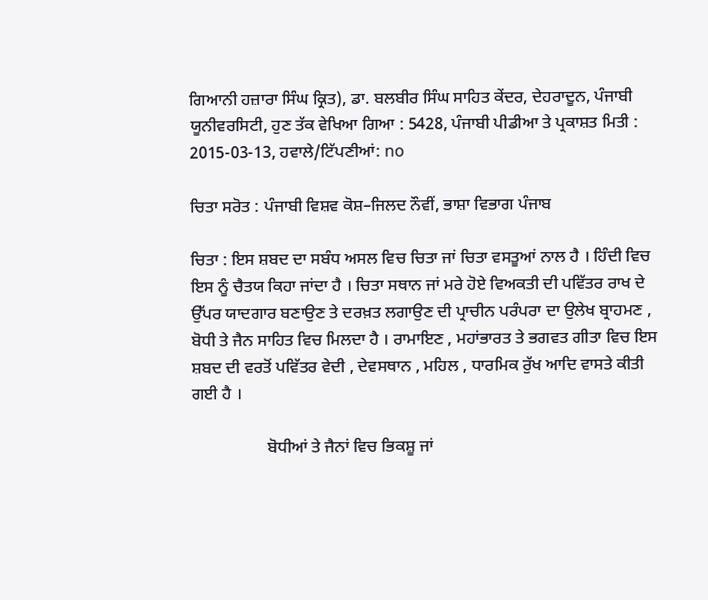ਗਿਆਨੀ ਹਜ਼ਾਰਾ ਸਿੰਘ ਕ੍ਰਿਤ), ਡਾ. ਬਲਬੀਰ ਸਿੰਘ ਸਾਹਿਤ ਕੇਂਦਰ, ਦੇਹਰਾਦੂਨ, ਪੰਜਾਬੀ ਯੂਨੀਵਰਸਿਟੀ, ਹੁਣ ਤੱਕ ਵੇਖਿਆ ਗਿਆ : 5428, ਪੰਜਾਬੀ ਪੀਡੀਆ ਤੇ ਪ੍ਰਕਾਸ਼ਤ ਮਿਤੀ : 2015-03-13, ਹਵਾਲੇ/ਟਿੱਪਣੀਆਂ: no

ਚਿਤਾ ਸਰੋਤ : ਪੰਜਾਬੀ ਵਿਸ਼ਵ ਕੋਸ਼–ਜਿਲਦ ਨੌਵੀਂ, ਭਾਸ਼ਾ ਵਿਭਾਗ ਪੰਜਾਬ

ਚਿਤਾ : ਇਸ ਸ਼ਬਦ ਦਾ ਸਬੰਧ ਅਸਲ ਵਿਚ ਚਿਤਾ ਜਾਂ ਚਿਤਾ ਵਸਤੂਆਂ ਨਾਲ ਹੈ । ਹਿੰਦੀ ਵਿਚ ਇਸ ਨੂੰ ਚੈਤਯ ਕਿਹਾ ਜਾਂਦਾ ਹੈ । ਚਿਤਾ ਸਥਾਨ ਜਾਂ ਮਰੇ ਹੋਏ ਵਿਅਕਤੀ ਦੀ ਪਵਿੱਤਰ ਰਾਖ ਦੇ ਉੱਪਰ ਯਾਦਗਾਰ ਬਣਾਉਣ ਤੇ ਦਰਖ਼ਤ ਲਗਾਉਣ ਦੀ ਪ੍ਰਾਚੀਨ ਪਰੰਪਰਾ ਦਾ ਉਲੇਖ ਬ੍ਰਾਹਮਣ , ਬੋਧੀ ਤੇ ਜੈਨ ਸਾਹਿਤ ਵਿਚ ਮਿਲਦਾ ਹੈ । ਰਾਮਾਇਣ , ਮਹਾਂਭਾਰਤ ਤੇ ਭਗਵਤ ਗੀਤਾ ਵਿਚ ਇਸ ਸ਼ਬਦ ਦੀ ਵਰਤੋਂ ਪਵਿੱਤਰ ਵੇਦੀ , ਦੇਵਸਥਾਨ , ਮਹਿਲ , ਧਾਰਮਿਕ ਰੁੱਖ ਆਦਿ ਵਾਸਤੇ ਕੀਤੀ ਗਈ ਹੈ ।

                  ਬੋਧੀਆਂ ਤੇ ਜੈਨਾਂ ਵਿਚ ਭਿਕਸ਼ੂ ਜਾਂ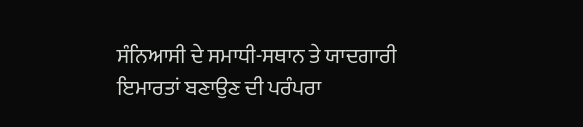ਸੰਨਿਆਸੀ ਦੇ ਸਮਾਧੀ-ਸਥਾਨ ਤੇ ਯਾਦਗਾਰੀ ਇਮਾਰਤਾਂ ਬਣਾਉਣ ਦੀ ਪਰੰਪਰਾ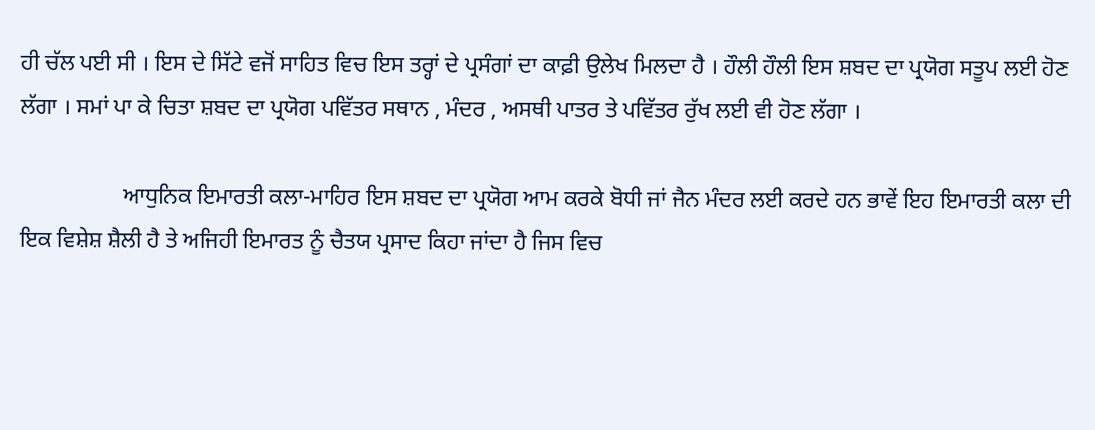ਹੀ ਚੱਲ ਪਈ ਸੀ । ਇਸ ਦੇ ਸਿੱਟੇ ਵਜੋਂ ਸਾਹਿਤ ਵਿਚ ਇਸ ਤਰ੍ਹਾਂ ਦੇ ਪ੍ਰਸੰਗਾਂ ਦਾ ਕਾਫ਼ੀ ਉਲੇਖ ਮਿਲਦਾ ਹੈ । ਹੌਲੀ ਹੌਲੀ ਇਸ ਸ਼ਬਦ ਦਾ ਪ੍ਰਯੋਗ ਸਤੂਪ ਲਈ ਹੋਣ ਲੱਗਾ । ਸਮਾਂ ਪਾ ਕੇ ਚਿਤਾ ਸ਼ਬਦ ਦਾ ਪ੍ਰਯੋਗ ਪਵਿੱਤਰ ਸਥਾਨ , ਮੰਦਰ , ਅਸਥੀ ਪਾਤਰ ਤੇ ਪਵਿੱਤਰ ਰੁੱਖ ਲਈ ਵੀ ਹੋਣ ਲੱਗਾ ।

                  ਆਧੁਨਿਕ ਇਮਾਰਤੀ ਕਲਾ-ਮਾਹਿਰ ਇਸ ਸ਼ਬਦ ਦਾ ਪ੍ਰਯੋਗ ਆਮ ਕਰਕੇ ਬੋਧੀ ਜਾਂ ਜੈਨ ਮੰਦਰ ਲਈ ਕਰਦੇ ਹਨ ਭਾਵੇਂ ਇਹ ਇਮਾਰਤੀ ਕਲਾ ਦੀ ਇਕ ਵਿਸ਼ੇਸ਼ ਸ਼ੈਲੀ ਹੈ ਤੇ ਅਜਿਹੀ ਇਮਾਰਤ ਨੂੰ ਚੈਤਯ ਪ੍ਰਸਾਦ ਕਿਹਾ ਜਾਂਦਾ ਹੈ ਜਿਸ ਵਿਚ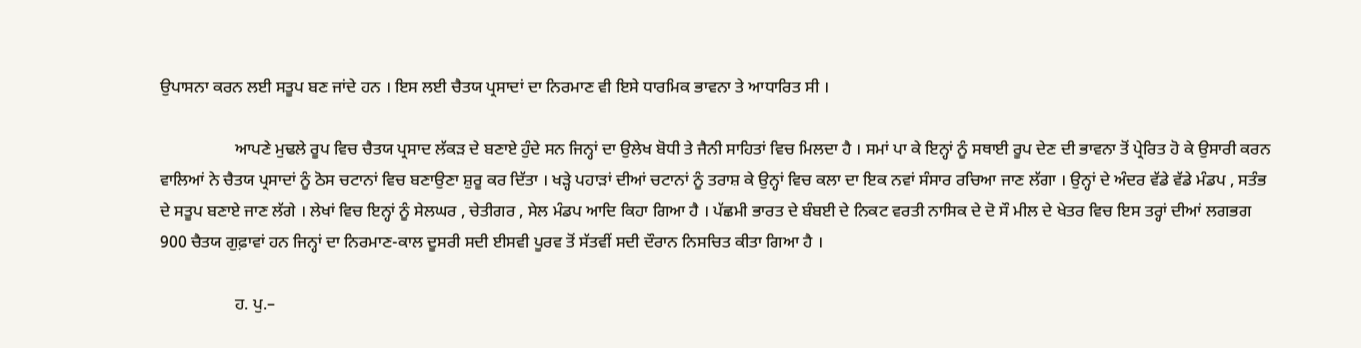ਉਪਾਸਨਾ ਕਰਨ ਲਈ ਸਤੂਪ ਬਣ ਜਾਂਦੇ ਹਨ । ਇਸ ਲਈ ਚੈਤਯ ਪ੍ਰਸਾਦਾਂ ਦਾ ਨਿਰਮਾਣ ਵੀ ਇਸੇ ਧਾਰਮਿਕ ਭਾਵਨਾ ਤੇ ਆਧਾਰਿਤ ਸੀ ।

                  ਆਪਣੇ ਮੁਢਲੇ ਰੂਪ ਵਿਚ ਚੈਤਯ ਪ੍ਰਸਾਦ ਲੱਕੜ ਦੇ ਬਣਾਏ ਹੁੰਦੇ ਸਨ ਜਿਨ੍ਹਾਂ ਦਾ ਉਲੇਖ ਬੋਧੀ ਤੇ ਜੈਨੀ ਸਾਹਿਤਾਂ ਵਿਚ ਮਿਲਦਾ ਹੈ । ਸਮਾਂ ਪਾ ਕੇ ਇਨ੍ਹਾਂ ਨੂੰ ਸਥਾਈ ਰੂਪ ਦੇਣ ਦੀ ਭਾਵਨਾ ਤੋਂ ਪ੍ਰੇਰਿਤ ਹੋ ਕੇ ਉਸਾਰੀ ਕਰਨ ਵਾਲਿਆਂ ਨੇ ਚੈਤਯ ਪ੍ਰਸਾਦਾਂ ਨੂੰ ਠੋਸ ਚਟਾਨਾਂ ਵਿਚ ਬਣਾਉਣਾ ਸ਼ੁਰੂ ਕਰ ਦਿੱਤਾ । ਖੜ੍ਹੇ ਪਹਾੜਾਂ ਦੀਆਂ ਚਟਾਨਾਂ ਨੂੰ ਤਰਾਸ਼ ਕੇ ਉਨ੍ਹਾਂ ਵਿਚ ਕਲਾ ਦਾ ਇਕ ਨਵਾਂ ਸੰਸਾਰ ਰਚਿਆ ਜਾਣ ਲੱਗਾ । ਉਨ੍ਹਾਂ ਦੇ ਅੰਦਰ ਵੱਡੇ ਵੱਡੇ ਮੰਡਪ , ਸਤੰਭ ਦੇ ਸਤੂਪ ਬਣਾਏ ਜਾਣ ਲੱਗੇ । ਲੇਖਾਂ ਵਿਚ ਇਨ੍ਹਾਂ ਨੂੰ ਸੇਲਘਰ , ਚੇਤੀਗਰ , ਸੇਲ ਮੰਡਪ ਆਦਿ ਕਿਹਾ ਗਿਆ ਹੈ । ਪੱਛਮੀ ਭਾਰਤ ਦੇ ਬੰਬਈ ਦੇ ਨਿਕਟ ਵਰਤੀ ਨਾਸਿਕ ਦੇ ਦੋ ਸੌ ਮੀਲ ਦੇ ਖੇਤਰ ਵਿਚ ਇਸ ਤਰ੍ਹਾਂ ਦੀਆਂ ਲਗਭਗ 900 ਚੈਤਯ ਗੁਫ਼ਾਵਾਂ ਹਨ ਜਿਨ੍ਹਾਂ ਦਾ ਨਿਰਮਾਣ-ਕਾਲ ਦੂਸਰੀ ਸਦੀ ਈਸਵੀ ਪੂਰਵ ਤੋਂ ਸੱਤਵੀਂ ਸਦੀ ਦੌਰਾਨ ਨਿਸਚਿਤ ਕੀਤਾ ਗਿਆ ਹੈ ।

                  ਹ. ਪੁ.–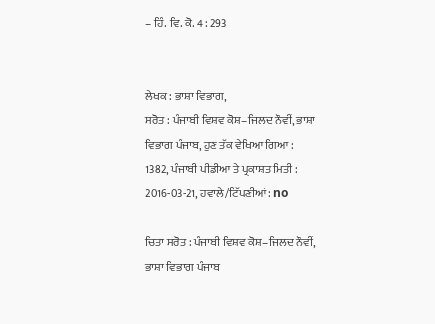– ਹਿੰ. ਵਿ. ਕੋ. 4 : 293


ਲੇਖਕ : ਭਾਸ਼ਾ ਵਿਭਾਗ,
ਸਰੋਤ : ਪੰਜਾਬੀ ਵਿਸ਼ਵ ਕੋਸ਼–ਜਿਲਦ ਨੌਵੀਂ, ਭਾਸ਼ਾ ਵਿਭਾਗ ਪੰਜਾਬ, ਹੁਣ ਤੱਕ ਵੇਖਿਆ ਗਿਆ : 1382, ਪੰਜਾਬੀ ਪੀਡੀਆ ਤੇ ਪ੍ਰਕਾਸ਼ਤ ਮਿਤੀ : 2016-03-21, ਹਵਾਲੇ/ਟਿੱਪਣੀਆਂ: no

ਚਿਤਾ ਸਰੋਤ : ਪੰਜਾਬੀ ਵਿਸ਼ਵ ਕੋਸ਼–ਜਿਲਦ ਨੌਵੀਂ, ਭਾਸ਼ਾ ਵਿਭਾਗ ਪੰਜਾਬ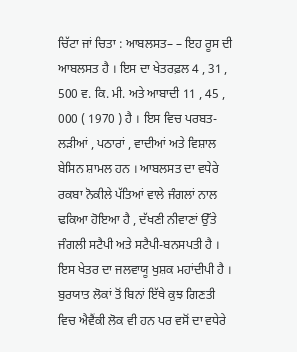ਚਿੱਟਾ ਜਾਂ ਚਿਤਾ : ਆਬਲਸਤ– – ਇਹ ਰੂਸ ਦੀ ਆਬਲਸਤ ਹੈ । ਇਸ ਦਾ ਖੇਤਰਫ਼ਲ 4 , 31 , 500 ਵ. ਕਿ. ਮੀ. ਅਤੇ ਆਬਾਦੀ 11 , 45 , 000 ( 1970 ) ਹੈ । ਇਸ ਵਿਚ ਪਰਬਤ-ਲੜੀਆਂ , ਪਠਾਰਾਂ , ਵਾਦੀਆਂ ਅਤੇ ਵਿਸ਼ਾਲ ਬੇਸਿਨ ਸ਼ਾਮਲ ਹਨ । ਆਬਲਸਤ ਦਾ ਵਧੇਰੇ ਰਕਬਾ ਨੋਕੀਲੇ ਪੱਤਿਆਂ ਵਾਲੇ ਜੰਗਲਾਂ ਨਾਲ ਢਕਿਆ ਹੋਇਆ ਹੈ , ਦੱਖਣੀ ਨੀਵਾਣਾਂ ਉੱਤੇ ਜੰਗਲੀ ਸਟੈਪੀ ਅਤੇ ਸਟੈਪੀ-ਬਨਸਪਤੀ ਹੈ । ਇਸ ਖੇਤਰ ਦਾ ਜਲਵਾਯੂ ਖੁਸ਼ਕ ਮਹਾਂਦੀਪੀ ਹੈ । ਬੁਰਯਾਤ ਲੋਕਾਂ ਤੋਂ ਬਿਨਾਂ ਇੱਥੇ ਕੁਝ ਗਿਣਤੀ ਵਿਚ ਐਵੈਂਕੀ ਲੋਕ ਵੀ ਹਨ ਪਰ ਵਸੋਂ ਦਾ ਵਧੇਰੇ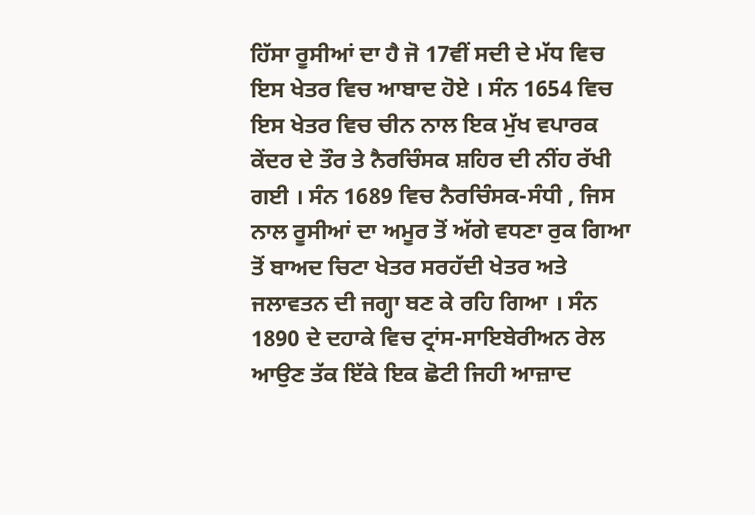ਹਿੱਸਾ ਰੂਸੀਆਂ ਦਾ ਹੈ ਜੋ 17ਵੀਂ ਸਦੀ ਦੇ ਮੱਧ ਵਿਚ ਇਸ ਖੇਤਰ ਵਿਚ ਆਬਾਦ ਹੋਏ । ਸੰਨ 1654 ਵਿਚ ਇਸ ਖੇਤਰ ਵਿਚ ਚੀਨ ਨਾਲ ਇਕ ਮੁੱਖ ਵਪਾਰਕ ਕੇਂਦਰ ਦੇ ਤੌਰ ਤੇ ਨੈਰਚਿੰਸਕ ਸ਼ਹਿਰ ਦੀ ਨੀਂਹ ਰੱਖੀ ਗਈ । ਸੰਨ 1689 ਵਿਚ ਨੈਰਚਿੰਸਕ-ਸੰਧੀ , ਜਿਸ ਨਾਲ ਰੂਸੀਆਂ ਦਾ ਅਮੂਰ ਤੋਂ ਅੱਗੇ ਵਧਣਾ ਰੁਕ ਗਿਆ ਤੋਂ ਬਾਅਦ ਚਿਟਾ ਖੇਤਰ ਸਰਹੱਦੀ ਖੇਤਰ ਅਤੇ ਜਲਾਵਤਨ ਦੀ ਜਗ੍ਹਾ ਬਣ ਕੇ ਰਹਿ ਗਿਆ । ਸੰਨ 1890 ਦੇ ਦਹਾਕੇ ਵਿਚ ਟ੍ਰਾਂਸ-ਸਾਇਬੇਰੀਅਨ ਰੇਲ ਆਉਣ ਤੱਕ ਇੱਕੇ ਇਕ ਛੋਟੀ ਜਿਹੀ ਆਜ਼ਾਦ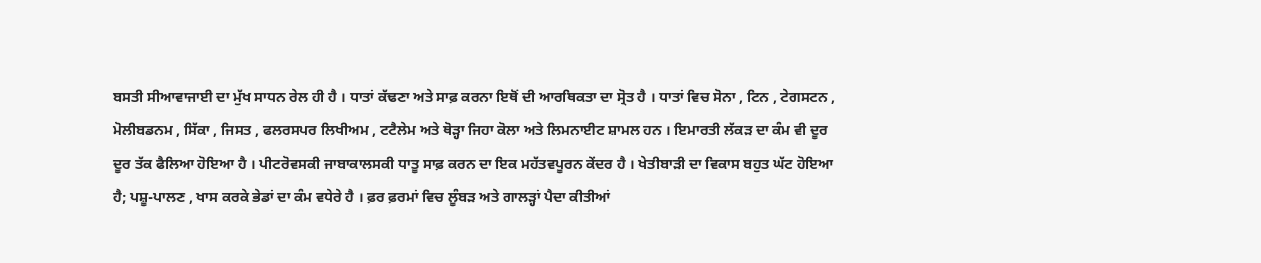ਬਸਤੀ ਸੀਆਵਾਜਾਈ ਦਾ ਮੁੱਖ ਸਾਧਨ ਰੇਲ ਹੀ ਹੈ । ਧਾਤਾਂ ਕੱਢਣਾ ਅਤੇ ਸਾਫ਼ ਕਰਨਾ ਇਥੋਂ ਦੀ ਆਰਥਿਕਤਾ ਦਾ ਸ੍ਰੋਤ ਹੈ । ਧਾਤਾਂ ਵਿਚ ਸੋਨਾ , ਟਿਨ , ਟੇਗਸਟਨ , ਮੋਲੀਬਡਨਮ , ਸਿੱਕਾ , ਜਿਸਤ , ਫਲਰਸਪਰ ਲਿਖੀਅਮ , ਟਟੈਲੇਮ ਅਤੇ ਥੋੜ੍ਹਾ ਜਿਹਾ ਕੋਲਾ ਅਤੇ ਲਿਮਨਾਈਟ ਸ਼ਾਮਲ ਹਨ । ਇਮਾਰਤੀ ਲੱਕੜ ਦਾ ਕੰਮ ਵੀ ਦੂਰ ਦੂਰ ਤੱਕ ਫੈਲਿਆ ਹੋਇਆ ਹੈ । ਪੀਟਰੋਵਸਕੀ ਜਾਬਾਕਾਲਸਕੀ ਧਾਤੂ ਸਾਫ਼ ਕਰਨ ਦਾ ਇਕ ਮਹੱਤਵਪੂਰਨ ਕੇਂਦਰ ਹੈ । ਖੇਤੀਬਾੜੀ ਦਾ ਵਿਕਾਸ ਬਹੁਤ ਘੱਟ ਹੋਇਆ ਹੈ; ਪਸ਼ੂ-ਪਾਲਣ , ਖਾਸ ਕਰਕੇ ਭੇਡਾਂ ਦਾ ਕੰਮ ਵਧੇਰੇ ਹੈ । ਫ਼ਰ ਫ਼ਰਮਾਂ ਵਿਚ ਲੂੰਬੜ ਅਤੇ ਗਾਲੜ੍ਹਾਂ ਪੈਦਾ ਕੀਤੀਆਂ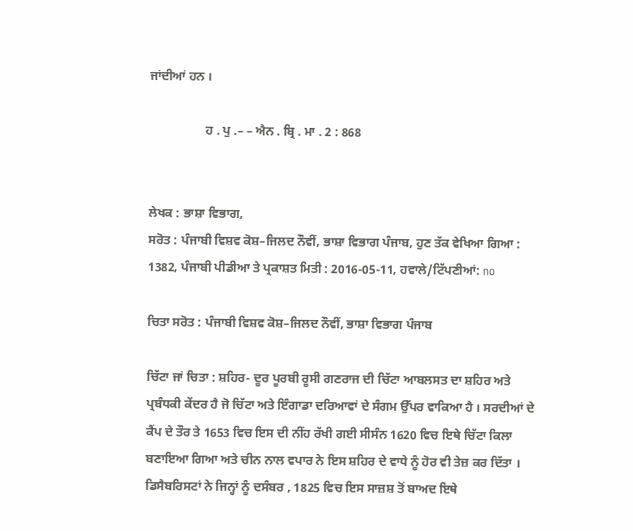ਜਾਂਦੀਆਂ ਹਨ ।

                  ਹ . ਪੁ .– – ਐਨ . ਬ੍ਰਿ . ਮਾ . 2 : 868


ਲੇਖਕ : ਭਾਸ਼ਾ ਵਿਭਾਗ,
ਸਰੋਤ : ਪੰਜਾਬੀ ਵਿਸ਼ਵ ਕੋਸ਼–ਜਿਲਦ ਨੌਵੀਂ, ਭਾਸ਼ਾ ਵਿਭਾਗ ਪੰਜਾਬ, ਹੁਣ ਤੱਕ ਵੇਖਿਆ ਗਿਆ : 1382, ਪੰਜਾਬੀ ਪੀਡੀਆ ਤੇ ਪ੍ਰਕਾਸ਼ਤ ਮਿਤੀ : 2016-05-11, ਹਵਾਲੇ/ਟਿੱਪਣੀਆਂ: no

ਚਿਤਾ ਸਰੋਤ : ਪੰਜਾਬੀ ਵਿਸ਼ਵ ਕੋਸ਼–ਜਿਲਦ ਨੌਵੀਂ, ਭਾਸ਼ਾ ਵਿਭਾਗ ਪੰਜਾਬ

ਚਿੱਟਾ ਜਾਂ ਚਿਤਾ : ਸ਼ਹਿਰ- ਦੂਰ ਪੂਰਬੀ ਰੂਸੀ ਗਣਰਾਜ ਦੀ ਚਿੱਟਾ ਆਬਲਸਤ ਦਾ ਸ਼ਹਿਰ ਅਤੇ ਪ੍ਰਬੰਧਕੀ ਕੇਂਦਰ ਹੈ ਜੋ ਚਿੱਟਾ ਅਤੇ ਇੰਗਾਡਾ ਦਰਿਆਵਾਂ ਦੇ ਸੰਗਮ ਉੱਪਰ ਵਾਕਿਆ ਹੈ । ਸਰਦੀਆਂ ਦੇ ਕੈਂਪ ਦੇ ਤੌਰ ਤੇ 1653 ਵਿਚ ਇਸ ਦੀ ਨੀਂਹ ਰੱਖੀ ਗਈ ਸੀਸੰਨ 1620 ਵਿਚ ਇਥੇ ਚਿੱਟਾ ਕਿਲਾ ਬਣਾਇਆ ਗਿਆ ਅਤੇ ਚੀਨ ਨਾਲ ਵਪਾਰ ਨੇ ਇਸ ਸ਼ਹਿਰ ਦੇ ਵਾਧੇ ਨੂੰ ਹੋਰ ਵੀ ਤੇਜ਼ ਕਰ ਦਿੱਤਾ । ਡਿਸੈਬਰਿਸਟਾਂ ਨੇ ਜਿਨ੍ਹਾਂ ਨੂੰ ਦਸੰਬਰ , 1825 ਵਿਚ ਇਸ ਸਾਜ਼ਸ਼ ਤੋਂ ਬਾਅਦ ਇਥੇ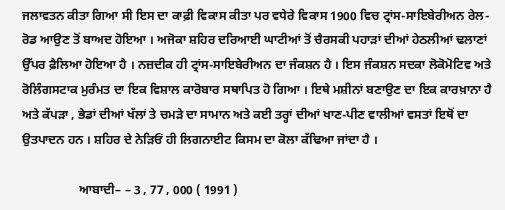ਜਲਾਵਤਨ ਕੀਤਾ ਗਿਆ ਸੀ ਇਸ ਦਾ ਕਾਫ਼ੀ ਵਿਕਾਸ ਕੀਤਾ ਪਰ ਵਧੇਰੇ ਵਿਕਾਸ 1900 ਵਿਚ ਟ੍ਰਾਂਸ-ਸਾਇਬੇਰੀਅਨ ਰੇਲ-ਰੋਡ ਆਉਣ ਤੋਂ ਬਾਅਦ ਹੋਇਆ । ਅਜੋਕਾ ਸ਼ਹਿਰ ਦਰਿਆਈ ਘਾਟੀਆਂ ਤੋਂ ਚੈਰਸਕੀ ਪਹਾੜਾਂ ਦੀਆਂ ਹੇਠਲੀਆਂ ਢਲਾਣਾਂ ਉੱਪਰ ਫ਼ੈਲਿਆ ਹੋਇਆ ਹੈ । ਨਜ਼ਦੀਕ ਹੀ ਟ੍ਰਾਂਸ-ਸਾਇਬੇਰੀਅਨ ਦਾ ਜੰਕਸ਼ਨ ਹੈ । ਇਸ ਜੰਕਸ਼ਨ ਸਦਕਾ ਲੋਕੋਮੋਟਿਵ ਅਤੇ ਰੋਲਿੰਗਸਟਾਕ ਮੁਰੰਮਤ ਦਾ ਇਕ ਵਿਸ਼ਾਲ ਕਾਰੋਬਾਰ ਸਥਾਪਿਤ ਹੋ ਗਿਆ । ਇਥੇ ਮਸ਼ੀਨਾਂ ਬਣਾਉਣ ਦਾ ਇਕ ਕਾਰਖ਼ਾਨਾ ਹੈ ਅਤੇ ਕੱਪੜਾ , ਭੇਡਾਂ ਦੀਆਂ ਖੱਲਾਂ ਤੇ ਚਮੜੇ ਦਾ ਸਾਮਾਨ ਅਤੇ ਕਈ ਤਰ੍ਹਾਂ ਦੀਆਂ ਖਾਣ-ਪੀਣ ਵਾਲੀਆਂ ਵਸਤਾਂ ਇਥੋਂ ਦਾ ਉਤਪਾਦਨ ਹਨ । ਸ਼ਹਿਰ ਦੇ ਨੇੜਿਓਂ ਹੀ ਲਿਗਨਾਈਟ ਕਿਸਮ ਦਾ ਕੋਲਾ ਕੱਢਿਆ ਜਾਂਦਾ ਹੈ ।

                  ਆਬਾਦੀ– – 3 , 77 , 000 ( 1991 )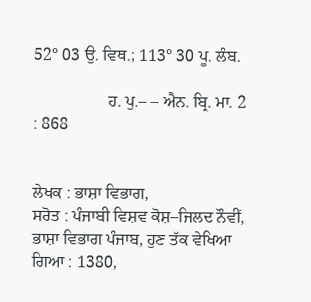52° 03 ਉ. ਵਿਥ.; 113° 30 ਪੂ. ਲੰਬ.

                  ਹ. ਪੁ.– – ਐਨ. ਬ੍ਰਿ. ਮਾ. 2 : 868


ਲੇਖਕ : ਭਾਸ਼ਾ ਵਿਭਾਗ,
ਸਰੋਤ : ਪੰਜਾਬੀ ਵਿਸ਼ਵ ਕੋਸ਼–ਜਿਲਦ ਨੌਵੀਂ, ਭਾਸ਼ਾ ਵਿਭਾਗ ਪੰਜਾਬ, ਹੁਣ ਤੱਕ ਵੇਖਿਆ ਗਿਆ : 1380,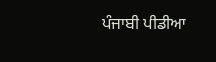ਪੰਜਾਬੀ ਪੀਡੀਆ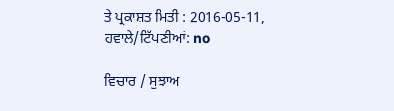ਤੇ ਪ੍ਰਕਾਸ਼ਤ ਮਿਤੀ : 2016-05-11, ਹਵਾਲੇ/ਟਿੱਪਣੀਆਂ: no

ਵਿਚਾਰ / ਸੁਝਾਅ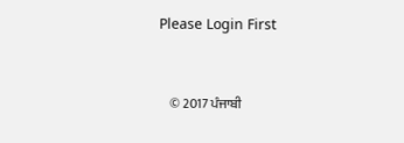Please Login First


    © 2017 ਪੰਜਾਬੀ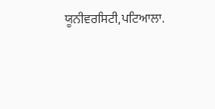ਯੂਨੀਵਰਸਿਟੀ,ਪਟਿਆਲਾ.